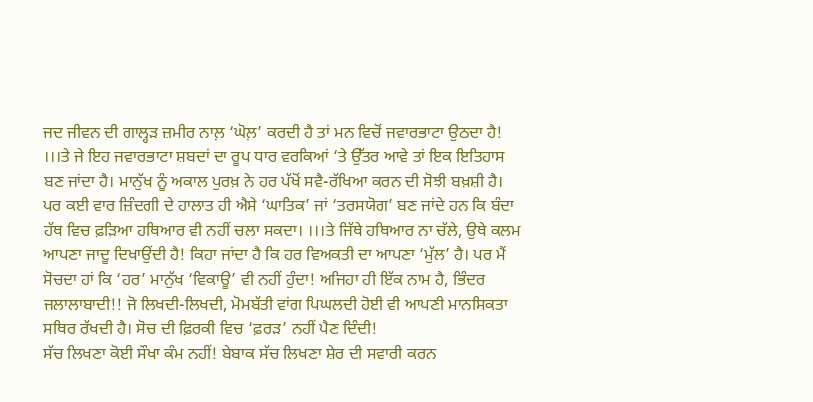ਜਦ ਜੀਵਨ ਦੀ ਗਾਲ੍ਹੜ ਜ਼ਮੀਰ ਨਾਲ਼ ‘ਘੋਲ਼’ ਕਰਦੀ ਹੈ ਤਾਂ ਮਨ ਵਿਚੋਂ ਜਵਾਰਭਾਟਾ ਉਠਦਾ ਹੈ! ।।।ਤੇ ਜੇ ਇਹ ਜਵਾਰਭਾਟਾ ਸ਼ਬਦਾਂ ਦਾ ਰੂਪ ਧਾਰ ਵਰਕਿਆਂ ‘ਤੇ ਉੱਤਰ ਆਵੇ ਤਾਂ ਇਕ ਇਤਿਹਾਸ ਬਣ ਜਾਂਦਾ ਹੈ। ਮਾਨੁੱਖ ਨੂੰ ਅਕਾਲ ਪੁਰਖ਼ ਨੇ ਹਰ ਪੱਖੋਂ ਸਵੈ-ਰੱਖਿਆ ਕਰਨ ਦੀ ਸੋਝੀ ਬਖ਼ਸ਼ੀ ਹੈ। ਪਰ ਕਈ ਵਾਰ ਜ਼ਿੰਦਗੀ ਦੇ ਹਾਲਾਤ ਹੀ ਐਸੇ ‘ਘਾਤਿਕ’ ਜਾਂ ‘ਤਰਸਯੋਗ’ ਬਣ ਜਾਂਦੇ ਹਨ ਕਿ ਬੰਦਾ ਹੱਥ ਵਿਚ ਫ਼ੜਿਆ ਹਥਿਆਰ ਵੀ ਨਹੀਂ ਚਲਾ ਸਕਦਾ। ।।।ਤੇ ਜਿੱਥੇ ਹਥਿਆਰ ਨਾ ਚੱਲੇ, ਉਥੇ ਕਲਮ ਆਪਣਾ ਜਾਦੂ ਦਿਖਾਉਂਦੀ ਹੈ! ਕਿਹਾ ਜਾਂਦਾ ਹੈ ਕਿ ਹਰ ਵਿਅਕਤੀ ਦਾ ਆਪਣਾ ‘ਮੁੱਲ’ ਹੈ। ਪਰ ਮੈਂ ਸੋਚਦਾ ਹਾਂ ਕਿ ‘ਹਰ’ ਮਾਨੁੱਖ ‘ਵਿਕਾਊ’ ਵੀ ਨਹੀਂ ਹੁੰਦਾ! ਅਜਿਹਾ ਹੀ ਇੱਕ ਨਾਮ ਹੈ, ਭਿੰਦਰ ਜਲਾਲਾਬਾਦੀ!! ਜੋ ਲਿਖਦੀ-ਲਿਖਦੀ, ਮੋਮਬੱਤੀ ਵਾਂਗ ਪਿਘਲਦੀ ਹੋਈ ਵੀ ਆਪਣੀ ਮਾਨਸਿਕਤਾ ਸਥਿਰ ਰੱਖਦੀ ਹੈ। ਸੋਚ ਦੀ ਫ਼ਿਰਕੀ ਵਿਚ ‘ਫ਼ਰੜ’ ਨਹੀਂ ਪੈਣ ਦਿੰਦੀ!
ਸੱਚ ਲਿਖਣਾ ਕੋਈ ਸੌਖਾ ਕੰਮ ਨਹੀਂ! ਬੇਬਾਕ ਸੱਚ ਲਿਖਣਾ ਸ਼ੇਰ ਦੀ ਸਵਾਰੀ ਕਰਨ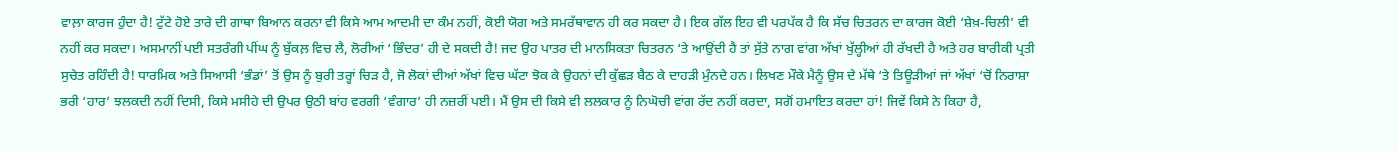ਵਾਲ਼ਾ ਕਾਰਜ ਹੁੰਦਾ ਹੈ! ਟੁੱਟੇ ਹੋਏ ਤਾਰੇ ਦੀ ਗਾਥਾ ਬਿਆਨ ਕਰਨਾ ਵੀ ਕਿਸੇ ਆਮ ਆਦਮੀ ਦਾ ਕੰਮ ਨਹੀਂ, ਕੋਈ ਯੋਗ ਅਤੇ ਸਮਰੱਥਾਵਾਨ ਹੀ ਕਰ ਸਕਦਾ ਹੈ। ਇਕ ਗੱਲ ਇਹ ਵੀ ਪਰਪੱਕ ਹੈ ਕਿ ਸੱਚ ਚਿਤਰਨ ਦਾ ਕਾਰਜ ਕੋਈ ‘ਸ਼ੇਖ਼-ਚਿਲੀ’ ਵੀ ਨਹੀਂ ਕਰ ਸਕਦਾ। ਅਸਮਾਨੀਂ ਪਈ ਸਤਰੰਗੀ ਪੀਂਘ ਨੂੰ ਬੁੱਕਲ਼ ਵਿਚ ਲੈ, ਲੋਰੀਆਂ ‘ਭਿੰਦਰ’ ਹੀ ਦੇ ਸਕਦੀ ਹੈ! ਜਦ ਉਹ ਪਾਤਰ ਦੀ ਮਾਨਸਿਕਤਾ ਚਿਤਰਨ ‘ਤੇ ਆਉਂਦੀ ਹੈ ਤਾਂ ਸੁੱਤੇ ਨਾਗ ਵਾਂਗ ਅੱਖਾਂ ਖੁੱਲ੍ਹੀਆਂ ਹੀ ਰੱਖਦੀ ਹੈ ਅਤੇ ਹਰ ਬਾਰੀਕੀ ਪ੍ਰਤੀ ਸੁਚੇਤ ਰਹਿੰਦੀ ਹੈ! ਧਾਰਮਿਕ ਅਤੇ ਸਿਆਸੀ ‘ਭੰਡਾਂ’ ਤੋਂ ਉਸ ਨੂੰ ਬੁਰੀ ਤਰ੍ਹਾਂ ਚਿੜ ਹੈ, ਜੋ ਲੋਕਾਂ ਦੀਆਂ ਅੱਖਾਂ ਵਿਚ ਘੱਟਾ ਝੋਕ ਕੇ ਉਹਨਾਂ ਦੀ ਕੁੱਛੜ ਬੈਠ ਕੇ ਦਾਹੜੀ ਮੁੰਨਦੇ ਹਨ। ਲਿਖਣ ਮੌਕੇ ਮੈਨੂੰ ਉਸ ਦੇ ਮੱਥੇ ‘ਤੇ ਤਿਊੜੀਆਂ ਜਾਂ ਅੱਖਾਂ ‘ਚੋਂ ਨਿਰਾਸ਼ਾ ਭਰੀ ‘ਹਾਰ’ ਝਲਕਦੀ ਨਹੀਂ ਦਿਸੀ, ਕਿਸੇ ਮਸੀਹੇ ਦੀ ਉਪਰ ਉਠੀ ਬਾਂਹ ਵਰਗੀ ‘ਵੰਗਾਰ’ ਹੀ ਨਜ਼ਰੀਂ ਪਈ। ਮੈਂ ਉਸ ਦੀ ਕਿਸੇ ਵੀ ਲਲਕਾਰ ਨੂੰ ਨਿਘੋਚੀ ਵਾਂਗ ਰੱਦ ਨਹੀਂ ਕਰਦਾ, ਸਗੋਂ ਹਮਾਇਤ ਕਰਦਾ ਹਾਂ! ਜਿਵੇਂ ਕਿਸੇ ਨੇ ਕਿਹਾ ਹੈ,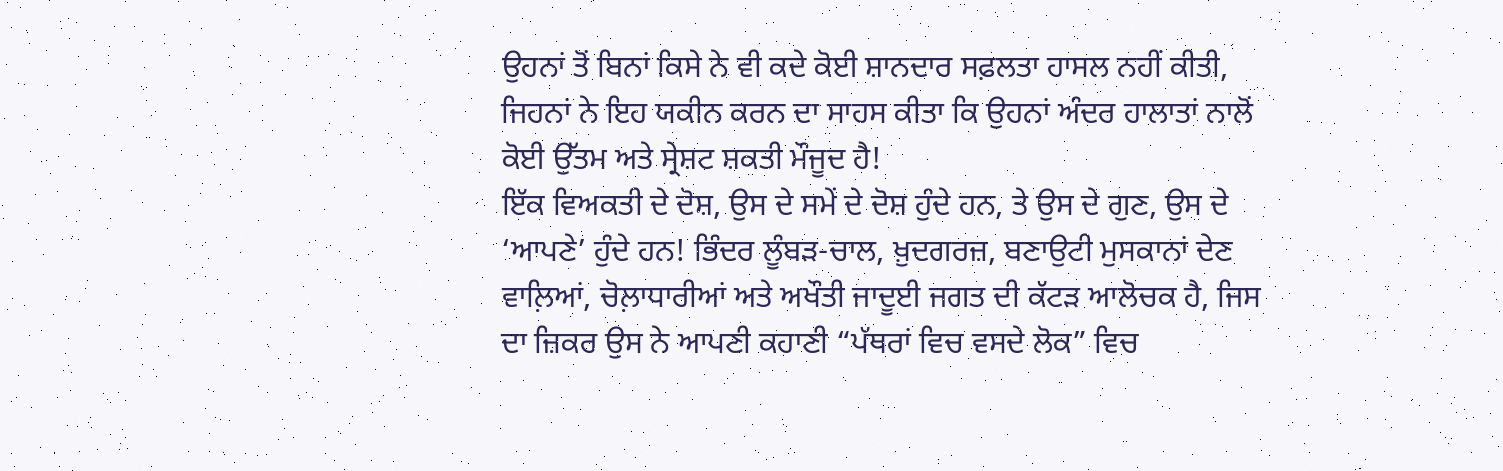ਉਹਨਾਂ ਤੋਂ ਬਿਨਾਂ ਕਿਸੇ ਨੇ ਵੀ ਕਦੇ ਕੋਈ ਸ਼ਾਨਦਾਰ ਸਫ਼ਲਤਾ ਹਾਸਲ ਨਹੀਂ ਕੀਤੀ, ਜਿਹਨਾਂ ਨੇ ਇਹ ਯਕੀਨ ਕਰਨ ਦਾ ਸਾਹਸ ਕੀਤਾ ਕਿ ਉਹਨਾਂ ਅੰਦਰ ਹਾਲਾਤਾਂ ਨਾਲੋਂ ਕੋਈ ਉੱਤਮ ਅਤੇ ਸ੍ਰੇਸ਼ਟ ਸ਼ਕਤੀ ਮੌਜੂਦ ਹੈ!
ਇੱਕ ਵਿਅਕਤੀ ਦੇ ਦੋਸ਼, ਉਸ ਦੇ ਸਮੇਂ ਦੇ ਦੋਸ਼ ਹੁੰਦੇ ਹਨ, ਤੇ ਉਸ ਦੇ ਗੁਣ, ਉਸ ਦੇ ‘ਆਪਣੇ’ ਹੁੰਦੇ ਹਨ! ਭਿੰਦਰ ਲੂੰਬੜ-ਚਾਲ, ਖ਼ੁਦਗਰਜ਼, ਬਣਾਉਟੀ ਮੁਸਕਾਨਾਂ ਦੇਣ ਵਾਲ਼ਿਆਂ, ਚੋਲ਼ਾਧਾਰੀਆਂ ਅਤੇ ਅਖੌਤੀ ਜਾਦੂਈ ਜਗਤ ਦੀ ਕੱਟੜ ਆਲੋਚਕ ਹੈ, ਜਿਸ ਦਾ ਜ਼ਿਕਰ ਉਸ ਨੇ ਆਪਣੀ ਕਹਾਣੀ “ਪੱਥਰਾਂ ਵਿਚ ਵਸਦੇ ਲੋਕ” ਵਿਚ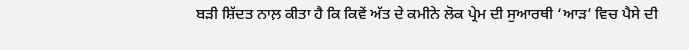ਬੜੀ ਸ਼ਿੱਦਤ ਨਾਲ਼ ਕੀਤਾ ਹੈ ਕਿ ਕਿਵੇਂ ਅੱਤ ਦੇ ਕਮੀਨੇ ਲੋਕ ਪ੍ਰੇਮ ਦੀ ਸੁਆਰਥੀ ‘ਆੜ’ ਵਿਚ ਪੈਸੇ ਦੀ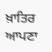ਖ਼ਾਤਿਰ ਆਪਣਾ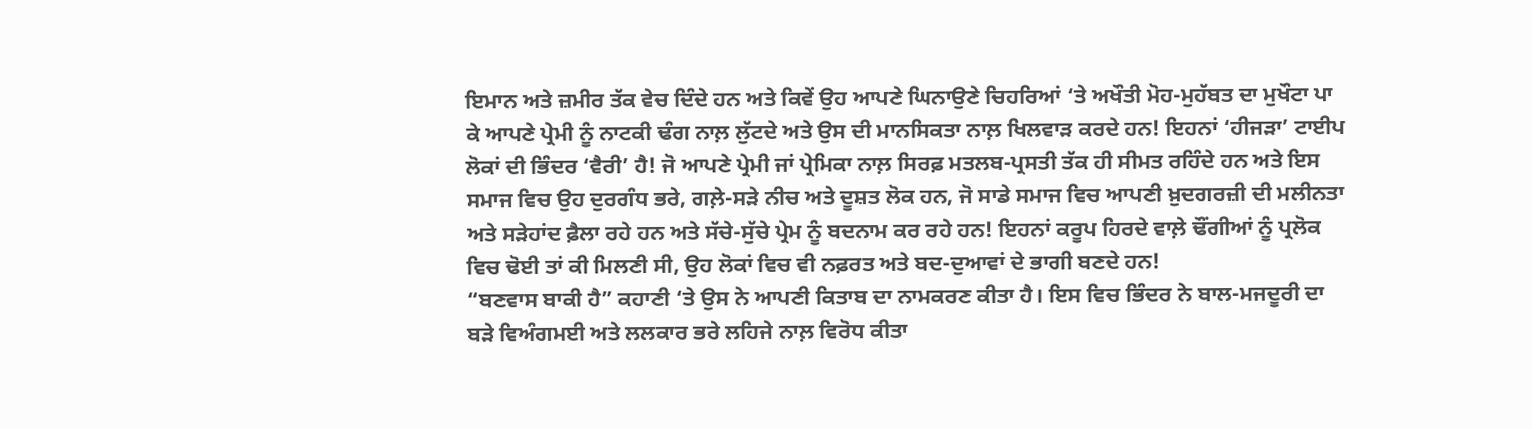ਇਮਾਨ ਅਤੇ ਜ਼ਮੀਰ ਤੱਕ ਵੇਚ ਦਿੰਦੇ ਹਨ ਅਤੇ ਕਿਵੇਂ ਉਹ ਆਪਣੇ ਘਿਨਾਉਣੇ ਚਿਹਰਿਆਂ ‘ਤੇ ਅਖੌਤੀ ਮੋਹ-ਮੁਹੱਬਤ ਦਾ ਮੁਖੌਟਾ ਪਾ ਕੇ ਆਪਣੇ ਪ੍ਰੇਮੀ ਨੂੰ ਨਾਟਕੀ ਢੰਗ ਨਾਲ਼ ਲੁੱਟਦੇ ਅਤੇ ਉਸ ਦੀ ਮਾਨਸਿਕਤਾ ਨਾਲ਼ ਖਿਲਵਾੜ ਕਰਦੇ ਹਨ! ਇਹਨਾਂ ‘ਹੀਜੜਾ’ ਟਾਈਪ ਲੋਕਾਂ ਦੀ ਭਿੰਦਰ ‘ਵੈਰੀ’ ਹੈ! ਜੋ ਆਪਣੇ ਪ੍ਰੇਮੀ ਜਾਂ ਪ੍ਰੇਮਿਕਾ ਨਾਲ਼ ਸਿਰਫ਼ ਮਤਲਬ-ਪ੍ਰਸਤੀ ਤੱਕ ਹੀ ਸੀਮਤ ਰਹਿੰਦੇ ਹਨ ਅਤੇ ਇਸ ਸਮਾਜ ਵਿਚ ਉਹ ਦੁਰਗੰਧ ਭਰੇ, ਗਲ਼ੇ-ਸੜੇ ਨੀਚ ਅਤੇ ਦੂਸ਼ਤ ਲੋਕ ਹਨ, ਜੋ ਸਾਡੇ ਸਮਾਜ ਵਿਚ ਆਪਣੀ ਖ਼ੁਦਗਰਜ਼ੀ ਦੀ ਮਲੀਨਤਾ ਅਤੇ ਸੜੇਹਾਂਦ ਫ਼ੈਲਾ ਰਹੇ ਹਨ ਅਤੇ ਸੱਚੇ-ਸੁੱਚੇ ਪ੍ਰੇਮ ਨੂੰ ਬਦਨਾਮ ਕਰ ਰਹੇ ਹਨ! ਇਹਨਾਂ ਕਰੂਪ ਹਿਰਦੇ ਵਾਲ਼ੇ ਢੌਂਗੀਆਂ ਨੂੰ ਪ੍ਰਲੋਕ ਵਿਚ ਢੋਈ ਤਾਂ ਕੀ ਮਿਲਣੀ ਸੀ, ਉਹ ਲੋਕਾਂ ਵਿਚ ਵੀ ਨਫ਼ਰਤ ਅਤੇ ਬਦ-ਦੁਆਵਾਂ ਦੇ ਭਾਗੀ ਬਣਦੇ ਹਨ!
“ਬਣਵਾਸ ਬਾਕੀ ਹੈ” ਕਹਾਣੀ ‘ਤੇ ਉਸ ਨੇ ਆਪਣੀ ਕਿਤਾਬ ਦਾ ਨਾਮਕਰਣ ਕੀਤਾ ਹੈ। ਇਸ ਵਿਚ ਭਿੰਦਰ ਨੇ ਬਾਲ-ਮਜਦੂਰੀ ਦਾ ਬੜੇ ਵਿਅੰਗਮਈ ਅਤੇ ਲਲਕਾਰ ਭਰੇ ਲਹਿਜੇ ਨਾਲ਼ ਵਿਰੋਧ ਕੀਤਾ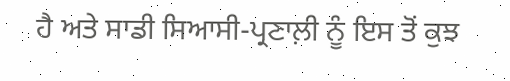ਹੈ ਅਤੇ ਸਾਡੀ ਸਿਆਸੀ-ਪ੍ਰਣਾਲ਼ੀ ਨੂੰ ਇਸ ਤੋਂ ਕੁਝ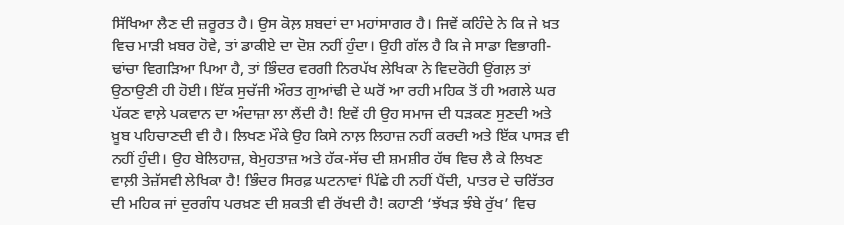ਸਿੱਖਿਆ ਲੈਣ ਦੀ ਜ਼ਰੂਰਤ ਹੈ। ਉਸ ਕੋਲ਼ ਸ਼ਬਦਾਂ ਦਾ ਮਹਾਂਸਾਗਰ ਹੈ। ਜਿਵੇਂ ਕਹਿੰਦੇ ਨੇ ਕਿ ਜੇ ਖ਼ਤ ਵਿਚ ਮਾੜੀ ਖ਼ਬਰ ਹੋਵੇ, ਤਾਂ ਡਾਕੀਏ ਦਾ ਦੋਸ਼ ਨਹੀਂ ਹੁੰਦਾ। ਉਹੀ ਗੱਲ ਹੈ ਕਿ ਜੇ ਸਾਡਾ ਵਿਭਾਗੀ-ਢਾਂਚਾ ਵਿਗੜਿਆ ਪਿਆ ਹੈ, ਤਾਂ ਭਿੰਦਰ ਵਰਗੀ ਨਿਰਪੱਖ ਲੇਖਿਕਾ ਨੇ ਵਿਦਰੋਹੀ ਉਂਗਲ਼ ਤਾਂ ਉਠਾਉਣੀ ਹੀ ਹੋਈ। ਇੱਕ ਸੁਚੱਜੀ ਔਰਤ ਗੁਆਂਢੀ ਦੇ ਘਰੋਂ ਆ ਰਹੀ ਮਹਿਕ ਤੋਂ ਹੀ ਅਗਲੇ ਘਰ ਪੱਕਣ ਵਾਲ਼ੇ ਪਕਵਾਨ ਦਾ ਅੰਦਾਜ਼ਾ ਲਾ ਲੈਂਦੀ ਹੈ! ਇਵੇਂ ਹੀ ਉਹ ਸਮਾਜ ਦੀ ਧੜਕਣ ਸੁਣਦੀ ਅਤੇ ਖ਼ੂਬ ਪਹਿਚਾਣਦੀ ਵੀ ਹੈ। ਲਿਖਣ ਮੌਕੇ ਉਹ ਕਿਸੇ ਨਾਲ਼ ਲਿਹਾਜ਼ ਨਹੀਂ ਕਰਦੀ ਅਤੇ ਇੱਕ ਪਾਸੜ ਵੀ ਨਹੀਂ ਹੁੰਦੀ। ਉਹ ਬੇਲਿਹਾਜ਼, ਬੇਮੁਹਤਾਜ਼ ਅਤੇ ਹੱਕ-ਸੱਚ ਦੀ ਸ਼ਮਸ਼ੀਰ ਹੱਥ ਵਿਚ ਲੈ ਕੇ ਲਿਖਣ ਵਾਲ਼ੀ ਤੇਜ਼ੱਸਵੀ ਲੇਖਿਕਾ ਹੈ! ਭਿੰਦਰ ਸਿਰਫ਼ ਘਟਨਾਵਾਂ ਪਿੱਛੇ ਹੀ ਨਹੀਂ ਪੈਂਦੀ, ਪਾਤਰ ਦੇ ਚਰਿੱਤਰ ਦੀ ਮਹਿਕ ਜਾਂ ਦੁਰਗੰਧ ਪਰਖ਼ਣ ਦੀ ਸ਼ਕਤੀ ਵੀ ਰੱਖਦੀ ਹੈ! ਕਹਾਣੀ ‘ਝੱਖੜ ਝੰਬੇ ਰੁੱਖ’ ਵਿਚ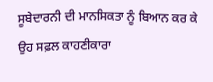ਸੂਬੇਦਾਰਨੀ ਦੀ ਮਾਨਸਿਕਤਾ ਨੂੰ ਬਿਆਨ ਕਰ ਕੇ ਉਹ ਸਫ਼ਲ ਕਾਹਣੀਕਾਰਾ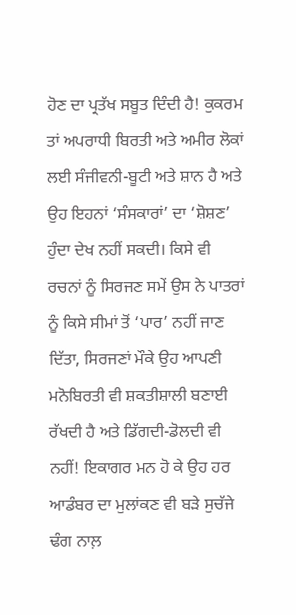ਹੋਣ ਦਾ ਪ੍ਰਤੱਖ ਸਬੂਤ ਦਿੰਦੀ ਹੈ! ਕੁਕਰਮ ਤਾਂ ਅਪਰਾਧੀ ਬਿਰਤੀ ਅਤੇ ਅਮੀਰ ਲੋਕਾਂ ਲਈ ਸੰਜੀਵਨੀ-ਬੂਟੀ ਅਤੇ ਸ਼ਾਨ ਹੈ ਅਤੇ ਉਹ ਇਹਨਾਂ ‘ਸੰਸਕਾਰਾਂ’ ਦਾ ‘ਸ਼ੋਸ਼ਣ’ ਹੁੰਦਾ ਦੇਖ ਨਹੀਂ ਸਕਦੀ। ਕਿਸੇ ਵੀ ਰਚਨਾਂ ਨੂੰ ਸਿਰਜਣ ਸਮੇਂ ਉਸ ਨੇ ਪਾਤਰਾਂ ਨੂੰ ਕਿਸੇ ਸੀਮਾਂ ਤੋਂ ‘ਪਾਰ’ ਨਹੀਂ ਜਾਣ ਦਿੱਤਾ, ਸਿਰਜਣਾਂ ਮੌਕੇ ਉਹ ਆਪਣੀ ਮਨੋਬਿਰਤੀ ਵੀ ਸ਼ਕਤੀਸ਼ਾਲੀ ਬਣਾਈ ਰੱਖਦੀ ਹੈ ਅਤੇ ਡਿੱਗਦੀ-ਡੋਲਦੀ ਵੀ ਨਹੀਂ! ਇਕਾਗਰ ਮਨ ਹੋ ਕੇ ਉਹ ਹਰ ਆਡੰਬਰ ਦਾ ਮੁਲਾਂਕਣ ਵੀ ਬੜੇ ਸੁਚੱਜੇ ਢੰਗ ਨਾਲ਼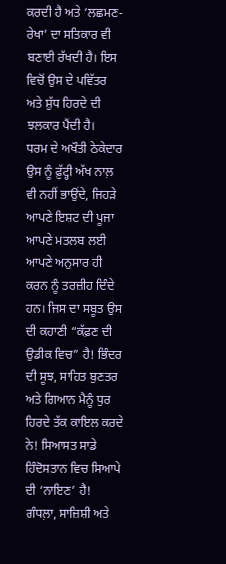ਕਰਦੀ ਹੈ ਅਤੇ ‘ਲਛਮਣ-ਰੇਖਾ’ ਦਾ ਸਤਿਕਾਰ ਵੀ ਬਣਾਈ ਰੱਖਦੀ ਹੈ। ਇਸ ਵਿਚੋਂ ਉਸ ਦੇ ਪਵਿੱਤਰ ਅਤੇ ਸ਼ੁੱਧ ਹਿਰਦੇ ਦੀ ਝਲਕਾਰ ਪੈਂਦੀ ਹੈ।
ਧਰਮ ਦੇ ਅਖੌਤੀ ਠੇਕੇਦਾਰ ਉਸ ਨੂੰ ਫ਼ੁੱਟ੍ਹੀ ਅੱਖ ਨਾਲ਼ ਵੀ ਨਹੀਂ ਭਾਉਂਦੇ, ਜਿਹੜੇ ਆਪਣੇ ਇਸ਼ਟ ਦੀ ਪੂਜਾ ਆਪਣੇ ਮਤਲਬ ਲਈ ਆਪਣੇ ਅਨੁਸਾਰ ਹੀ ਕਰਨ ਨੂੰ ਤਰਜ਼ੀਹ ਦਿੰਦੇ ਹਨ। ਜਿਸ ਦਾ ਸਬੂਤ ਉਸ ਦੀ ਕਹਾਣੀ “ਕੱਫ਼ਣ ਦੀ ਉਡੀਕ ਵਿਚ” ਹੈ! ਭਿੰਦਰ ਦੀ ਸੂਝ, ਸਾਹਿਤ ਬੁਣਤਰ ਅਤੇ ਗਿਆਨ ਮੈਨੂੰ ਧੁਰ ਹਿਰਦੇ ਤੱਕ ਕਾਇਲ ਕਰਦੇ ਨੇ! ਸਿਆਸਤ ਸਾਡੇ ਹਿੰਦੋਸਤਾਨ ਵਿਚ ਸਿਆਪੇ ਦੀ ‘ਨਾਇਣ’ ਹੈ! ਗੰਧਲ਼ਾ, ਸਾਜ਼ਿਸ਼ੀ ਅਤੇ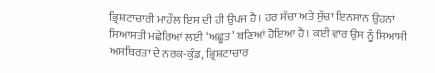ਭ੍ਰਿਸ਼ਟਾਚਾਰੀ ਮਾਹੌਲ ਇਸ ਦੀ ਹੀ ਉਪਜ ਹੈ। ਹਰ ਸੱਚਾ ਅਤੇ ਸੁੱਚਾ ਇਨਸਾਨ ਉਹਨਾਂ ਸਿਆਸਤੀ ਮਛੇਰਿਆਂ ਲਈ ‘ਅਛੂਤ’ ਬਣਿਆਂ ਹੋਇਆ ਹੈ। ਕਈ ਵਾਰ ਉਸ ਨੂੰ ਸਿਆਸੀ ਅਸਥਿਰਤਾ ਦੇ ਨਰਕ-ਕੁੰਡ, ਭ੍ਰਿਸ਼ਟਾਚਾਰ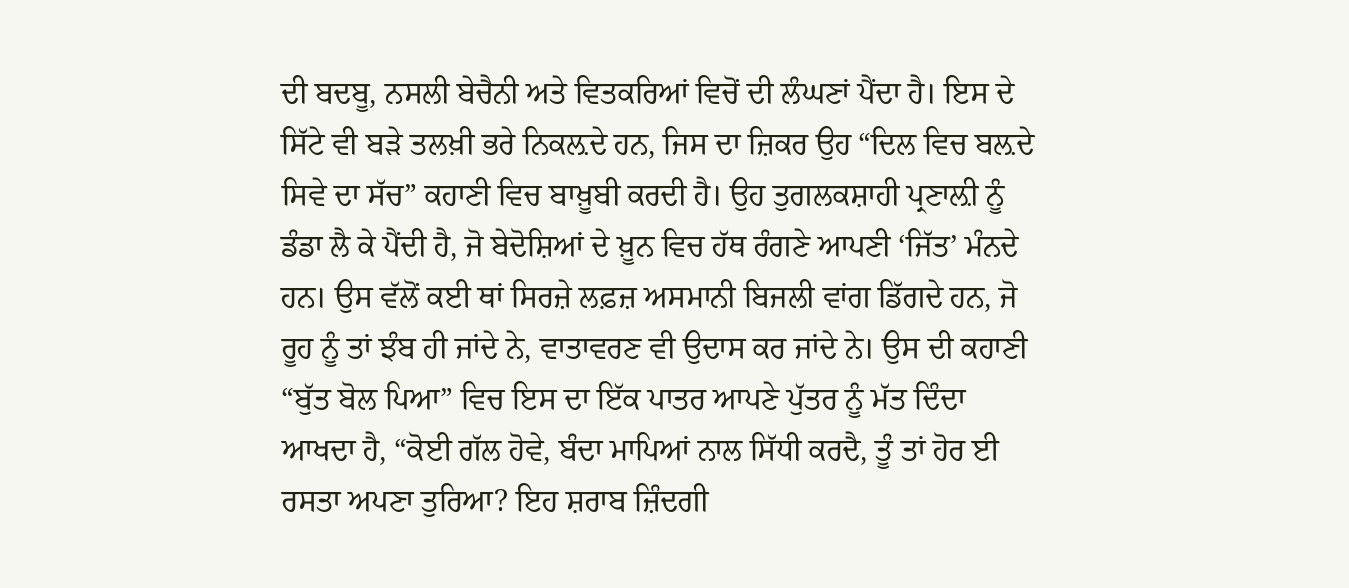ਦੀ ਬਦਬੂ, ਨਸਲੀ ਬੇਚੈਨੀ ਅਤੇ ਵਿਤਕਰਿਆਂ ਵਿਚੋਂ ਦੀ ਲੰਘਣਾਂ ਪੈਂਦਾ ਹੈ। ਇਸ ਦੇ ਸਿੱਟੇ ਵੀ ਬੜੇ ਤਲਖ਼ੀ ਭਰੇ ਨਿਕਲ਼ਦੇ ਹਨ, ਜਿਸ ਦਾ ਜ਼ਿਕਰ ਉਹ “ਦਿਲ ਵਿਚ ਬਲ਼ਦੇ ਸਿਵੇ ਦਾ ਸੱਚ” ਕਹਾਣੀ ਵਿਚ ਬਾਖ਼ੂਬੀ ਕਰਦੀ ਹੈ। ਉਹ ਤੁਗਲਕਸ਼ਾਹੀ ਪ੍ਰਣਾਲ਼ੀ ਨੂੰ ਡੰਡਾ ਲੈ ਕੇ ਪੈਂਦੀ ਹੈ, ਜੋ ਬੇਦੋਸ਼ਿਆਂ ਦੇ ਖ਼ੂਨ ਵਿਚ ਹੱਥ ਰੰਗਣੇ ਆਪਣੀ ‘ਜਿੱਤ’ ਮੰਨਦੇ ਹਨ। ਉਸ ਵੱਲੋਂ ਕਈ ਥਾਂ ਸਿਰਜ਼ੇ ਲਫ਼ਜ਼ ਅਸਮਾਨੀ ਬਿਜਲੀ ਵਾਂਗ ਡਿੱਗਦੇ ਹਨ, ਜੋ ਰੂਹ ਨੂੰ ਤਾਂ ਝੰਬ ਹੀ ਜਾਂਦੇ ਨੇ, ਵਾਤਾਵਰਣ ਵੀ ਉਦਾਸ ਕਰ ਜਾਂਦੇ ਨੇ। ਉਸ ਦੀ ਕਹਾਣੀ “ਬੁੱਤ ਬੋਲ ਪਿਆ” ਵਿਚ ਇਸ ਦਾ ਇੱਕ ਪਾਤਰ ਆਪਣੇ ਪੁੱਤਰ ਨੂੰ ਮੱਤ ਦਿੰਦਾ ਆਖਦਾ ਹੈ, “ਕੋਈ ਗੱਲ ਹੋਵੇ, ਬੰਦਾ ਮਾਪਿਆਂ ਨਾਲ ਸਿੱਧੀ ਕਰਦੈ, ਤੂੰ ਤਾਂ ਹੋਰ ਈ ਰਸਤਾ ਅਪਣਾ ਤੁਰਿਆ? ਇਹ ਸ਼ਰਾਬ ਜ਼ਿੰਦਗੀ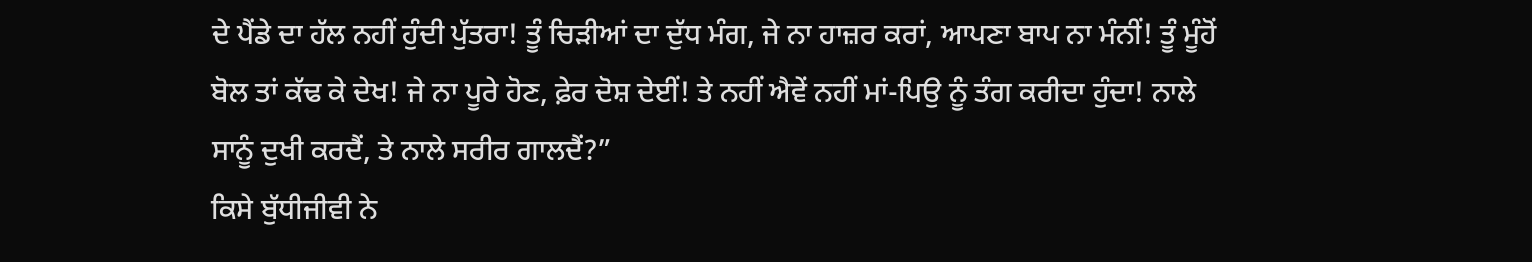ਦੇ ਪੈਂਡੇ ਦਾ ਹੱਲ ਨਹੀਂ ਹੁੰਦੀ ਪੁੱਤਰਾ! ਤੂੰ ਚਿੜੀਆਂ ਦਾ ਦੁੱਧ ਮੰਗ, ਜੇ ਨਾ ਹਾਜ਼ਰ ਕਰਾਂ, ਆਪਣਾ ਬਾਪ ਨਾ ਮੰਨੀਂ! ਤੂੰ ਮੂੰਹੋਂ ਬੋਲ ਤਾਂ ਕੱਢ ਕੇ ਦੇਖ! ਜੇ ਨਾ ਪੂਰੇ ਹੋਣ, ਫ਼ੇਰ ਦੋਸ਼ ਦੇਈਂ! ਤੇ ਨਹੀਂ ਐਵੇਂ ਨਹੀਂ ਮਾਂ-ਪਿਉ ਨੂੰ ਤੰਗ ਕਰੀਦਾ ਹੁੰਦਾ! ਨਾਲੇ ਸਾਨੂੰ ਦੁਖੀ ਕਰਦੈਂ, ਤੇ ਨਾਲੇ ਸਰੀਰ ਗਾਲਦੈਂ?”
ਕਿਸੇ ਬੁੱਧੀਜੀਵੀ ਨੇ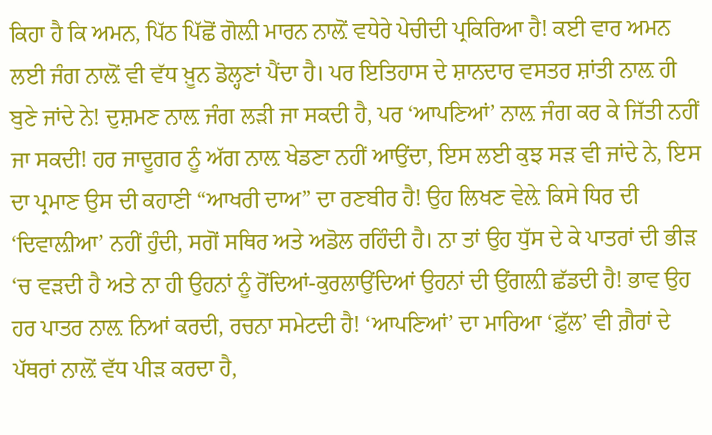ਕਿਹਾ ਹੈ ਕਿ ਅਮਨ, ਪਿੱਠ ਪਿੱਛੋਂ ਗੋਲ਼ੀ ਮਾਰਨ ਨਾਲ਼ੋਂ ਵਧੇਰੇ ਪੇਚੀਦੀ ਪ੍ਰਕਿਰਿਆ ਹੈ! ਕਈ ਵਾਰ ਅਮਨ ਲਈ ਜੰਗ ਨਾਲ਼ੋਂ ਵੀ ਵੱਧ ਖ਼ੂਨ ਡੋਲ੍ਹਣਾਂ ਪੈਂਦਾ ਹੈ। ਪਰ ਇਤਿਹਾਸ ਦੇ ਸ਼ਾਨਦਾਰ ਵਸਤਰ ਸ਼ਾਂਤੀ ਨਾਲ਼ ਹੀ ਬੁਣੇ ਜਾਂਦੇ ਨੇ! ਦੁਸ਼ਮਣ ਨਾਲ਼ ਜੰਗ ਲੜੀ ਜਾ ਸਕਦੀ ਹੈ, ਪਰ ‘ਆਪਣਿਆਂ’ ਨਾਲ਼ ਜੰਗ ਕਰ ਕੇ ਜਿੱਤੀ ਨਹੀਂ ਜਾ ਸਕਦੀ! ਹਰ ਜਾਦੂਗਰ ਨੂੰ ਅੱਗ ਨਾਲ਼ ਖੇਡਣਾ ਨਹੀਂ ਆਉਂਦਾ, ਇਸ ਲਈ ਕੁਝ ਸੜ ਵੀ ਜਾਂਦੇ ਨੇ, ਇਸ ਦਾ ਪ੍ਰਮਾਣ ਉਸ ਦੀ ਕਹਾਣੀ “ਆਖਰੀ ਦਾਅ” ਦਾ ਰਣਬੀਰ ਹੈ! ਉਹ ਲਿਖਣ ਵੇਲ਼ੇ ਕਿਸੇ ਧਿਰ ਦੀ ‘ਦਿਵਾਲ਼ੀਆ’ ਨਹੀਂ ਹੁੰਦੀ, ਸਗੋਂ ਸਥਿਰ ਅਤੇ ਅਡੋਲ ਰਹਿੰਦੀ ਹੈ। ਨਾ ਤਾਂ ਉਹ ਧੁੱਸ ਦੇ ਕੇ ਪਾਤਰਾਂ ਦੀ ਭੀੜ ‘ਚ ਵੜਦੀ ਹੈ ਅਤੇ ਨਾ ਹੀ ਉਹਨਾਂ ਨੂੰ ਰੋਂਦਿਆਂ-ਕੁਰਲਾਉਂਦਿਆਂ ਉਹਨਾਂ ਦੀ ਉਂਗਲ਼ੀ ਛੱਡਦੀ ਹੈ! ਭਾਵ ਉਹ ਹਰ ਪਾਤਰ ਨਾਲ਼ ਨਿਆਂ ਕਰਦੀ, ਰਚਨਾ ਸਮੇਟਦੀ ਹੈ! ‘ਆਪਣਿਆਂ’ ਦਾ ਮਾਰਿਆ ‘ਫ਼ੁੱਲ’ ਵੀ ਗ਼ੈਰਾਂ ਦੇ ਪੱਥਰਾਂ ਨਾਲ਼ੋਂ ਵੱਧ ਪੀੜ ਕਰਦਾ ਹੈ,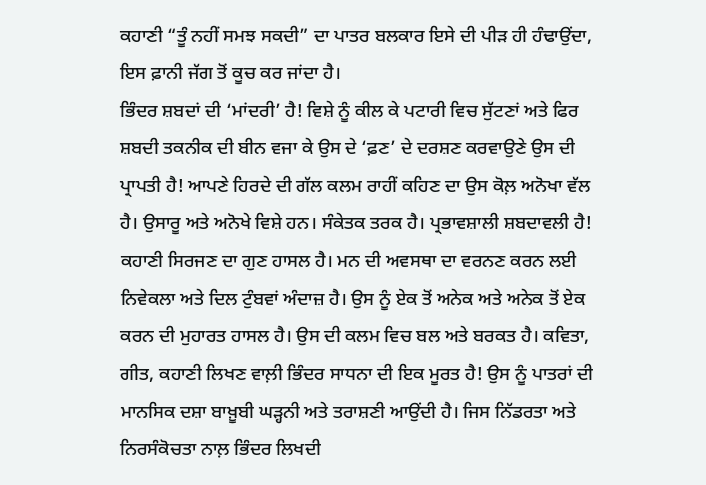ਕਹਾਣੀ “ਤੂੰ ਨਹੀਂ ਸਮਝ ਸਕਦੀ” ਦਾ ਪਾਤਰ ਬਲਕਾਰ ਇਸੇ ਦੀ ਪੀੜ ਹੀ ਹੰਢਾਉਂਦਾ, ਇਸ ਫ਼ਾਨੀ ਜੱਗ ਤੋਂ ਕੂਚ ਕਰ ਜਾਂਦਾ ਹੈ।
ਭਿੰਦਰ ਸ਼ਬਦਾਂ ਦੀ ‘ਮਾਂਦਰੀ’ ਹੈ! ਵਿਸ਼ੇ ਨੂੰ ਕੀਲ ਕੇ ਪਟਾਰੀ ਵਿਚ ਸੁੱਟਣਾਂ ਅਤੇ ਫਿਰ ਸ਼ਬਦੀ ਤਕਨੀਕ ਦੀ ਬੀਨ ਵਜਾ ਕੇ ਉਸ ਦੇ ‘ਫ਼ਣ’ ਦੇ ਦਰਸ਼ਣ ਕਰਵਾਉਣੇ ਉਸ ਦੀ ਪ੍ਰਾਪਤੀ ਹੈ! ਆਪਣੇ ਹਿਰਦੇ ਦੀ ਗੱਲ ਕਲਮ ਰਾਹੀਂ ਕਹਿਣ ਦਾ ਉਸ ਕੋਲ਼ ਅਨੋਖਾ ਵੱਲ ਹੈ। ਉਸਾਰੂ ਅਤੇ ਅਨੋਖੇ ਵਿਸ਼ੇ ਹਨ। ਸੰਕੇਤਕ ਤਰਕ ਹੈ। ਪ੍ਰਭਾਵਸ਼ਾਲੀ ਸ਼ਬਦਾਵਲੀ ਹੈ! ਕਹਾਣੀ ਸਿਰਜਣ ਦਾ ਗੁਣ ਹਾਸਲ ਹੈ। ਮਨ ਦੀ ਅਵਸਥਾ ਦਾ ਵਰਨਣ ਕਰਨ ਲਈ ਨਿਵੇਕਲਾ ਅਤੇ ਦਿਲ ਟੁੰਬਵਾਂ ਅੰਦਾਜ਼ ਹੈ। ਉਸ ਨੂੰ ਏਕ ਤੋਂ ਅਨੇਕ ਅਤੇ ਅਨੇਕ ਤੋਂ ਏਕ ਕਰਨ ਦੀ ਮੁਹਾਰਤ ਹਾਸਲ ਹੈ। ਉਸ ਦੀ ਕਲਮ ਵਿਚ ਬਲ ਅਤੇ ਬਰਕਤ ਹੈ। ਕਵਿਤਾ, ਗੀਤ, ਕਹਾਣੀ ਲਿਖਣ ਵਾਲ਼ੀ ਭਿੰਦਰ ਸਾਧਨਾ ਦੀ ਇਕ ਮੂਰਤ ਹੈ! ਉਸ ਨੂੰ ਪਾਤਰਾਂ ਦੀ ਮਾਨਸਿਕ ਦਸ਼ਾ ਬਾਖ਼ੂਬੀ ਘੜ੍ਹਨੀ ਅਤੇ ਤਰਾਸ਼ਣੀ ਆਉਂਦੀ ਹੈ। ਜਿਸ ਨਿੱਡਰਤਾ ਅਤੇ ਨਿਰਸੰਕੋਚਤਾ ਨਾਲ਼ ਭਿੰਦਰ ਲਿਖਦੀ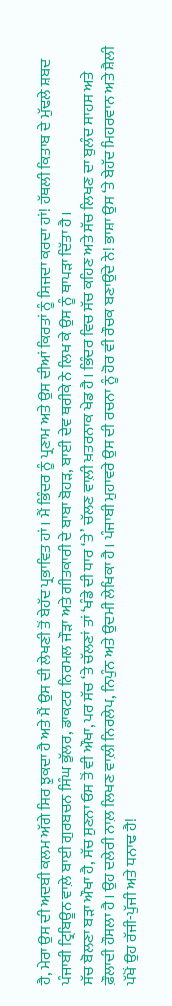ਹੈ, ਮੇਰਾ ਉਸ ਦੀ ਅਦਬੀ ਕਲਮ ਅੱਗੇ ਸਿਰ ਝੁਕਦਾ ਹੈ ਅਤੇ ਮੈਂ ਉਸ ਦੀ ਲੇਖਣੀ ਤੋਂ ਬੇਹੱਦ ਪ੍ਰਭਾਵਿਤ ਹਾਂ। ਮੈਂ ਭਿੰਦਰ ਨੂੰ ਪ੍ਰਣਾਮ ਅਤੇ ਉਸ ਦੀਆਂ ਕਿਰਤਾਂ ਨੂੰ ਸਿਜਦਾ ਕਰਦਾ ਹਾਂ! ਹੱਥਲੀ ਕਿਤਾਬ ਦੇ ਮੁੱਢਲੇ ਸ਼ਬਦ ਪੰਜਾਬੀ ਟ੍ਰਿਬਿਊਨ ਵਾਲ਼ੇ ਬਾਈ ਗੁਰਬਚਨ ਸਿੰਘ ਭੁੱਲਰ, ਡਾਕਟਰ ਨਿਰਮਲ ਜੌੜਾ ਅਤੇ ਗੀਤਕਾਰੀ ਦੇ ਬਾਬਾ ਬੋਹੜ, ਬਾਈ ਦੇਵ ਥਰੀਕੇ ਨੇ ਲਿਖ ਕੇ ਉਸ ਨੂੰ ਥਾਪੜਾ ਦਿੱਤਾ ਹੈ।
ਸੱਚ ਬੋਲਣਾ ਬੜਾ ਔਖਾ ਹੈ, ਸੱਚ ਸੁਣਨਾ ਓਸ ਤੋਂ ਵੀ ਔਖਾ, ਪਰ ਸੱਚ ‘ਤੇ ਚੱਲਣਾਂ ਤਾਂ ‘ਖੰਡੇ ਦੀ ਧਾਰ ‘ਤੇ’ ਚੱਲਣ ਵਾਲ਼ੀ ਖ਼ਤਰਨਾਕ ਖੇਡ ਹੈ। ਭਿੰਦਰ ਵਿਚ ਸੱਚ ਕਹਿਣ ਅਤੇ ਸੱਚ ਲਿਖਣ ਦਾ ਬੁਲੰਦ ਸਾਹਸ ਅਤੇ ਫ਼ੌਲਾਦੀ ਹੌਸਲਾ ਹੈ। ਉਹ ਦਲੇਰੀ ਨਾਲ਼ ਲਿਖਣ ਵਾਲ਼ੀ ਨਿਰਲੇਪ, ਨਿਪੁੰਨ ਅਤੇ ਉਦਮੀ ਲੇਖਿਕਾ ਹੈ। ਪੰਜਾਬੀ ਮੁਹਾਵਰੇ ਉਸ ਦੀ ਰਚਨਾ ਨੂੰ ਹੋਰ ਵੀ ਰੌਚਕ ਬਣਾਉਂਦੇ ਨੇ! ਭਾਸ਼ਾ ਉਸ ‘ਤੇ ਬੇਹੱਦ ਮਿਹਰਵਾਨ ਅਤੇ ਸ਼ੈਲੀ ਪੱਖੋਂ ਉਹ ਰੱਜੀ-ਪੁੱਜੀ ਅਤੇ ਧਨਾਢ ਹੈ!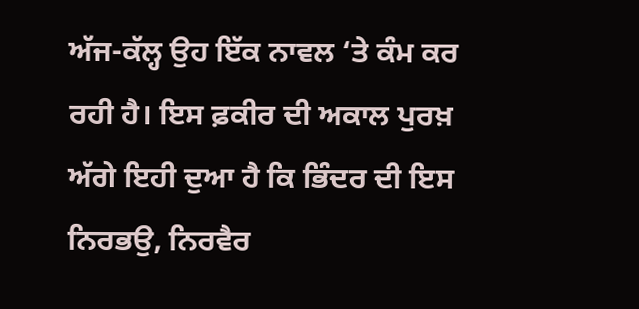ਅੱਜ-ਕੱਲ੍ਹ ਉਹ ਇੱਕ ਨਾਵਲ ‘ਤੇ ਕੰਮ ਕਰ ਰਹੀ ਹੈ। ਇਸ ਫ਼ਕੀਰ ਦੀ ਅਕਾਲ ਪੁਰਖ਼ ਅੱਗੇ ਇਹੀ ਦੁਆ ਹੈ ਕਿ ਭਿੰਦਰ ਦੀ ਇਸ ਨਿਰਭਉ, ਨਿਰਵੈਰ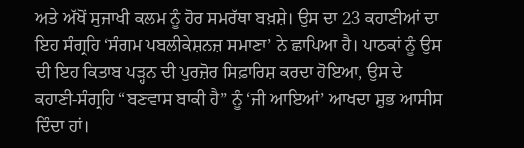ਅਤੇ ਅੱਖੋਂ ਸੁਜਾਖੀ ਕਲਮ ਨੂੰ ਹੋਰ ਸਮਰੱਥਾ ਬਖ਼ਸ਼ੇ। ਉਸ ਦਾ 23 ਕਹਾਣੀਆਂ ਦਾ ਇਹ ਸੰਗ੍ਰਹਿ ‘ਸੰਗਮ ਪਬਲੀਕੇਸ਼ਨਜ਼ ਸਮਾਣਾ’ ਨੇ ਛਾਪਿਆ ਹੈ। ਪਾਠਕਾਂ ਨੂੰ ਉਸ ਦੀ ਇਹ ਕਿਤਾਬ ਪੜ੍ਹਨ ਦੀ ਪੁਰਜ਼ੋਰ ਸਿਫ਼ਾਰਿਸ਼ ਕਰਦਾ ਹੋਇਆ, ਉਸ ਦੇ ਕਹਾਣੀ-ਸੰਗ੍ਰਹਿ “ਬਣਵਾਸ ਬਾਕੀ ਹੈ” ਨੂੰ ‘ਜੀ ਆਇਆਂ’ ਆਖਦਾ ਸ਼ੁਭ ਆਸੀਸ ਦਿੰਦਾ ਹਾਂ।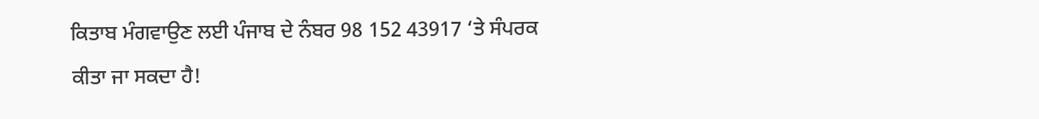ਕਿਤਾਬ ਮੰਗਵਾਉਣ ਲਈ ਪੰਜਾਬ ਦੇ ਨੰਬਰ 98 152 43917 ‘ਤੇ ਸੰਪਰਕ ਕੀਤਾ ਜਾ ਸਕਦਾ ਹੈ!